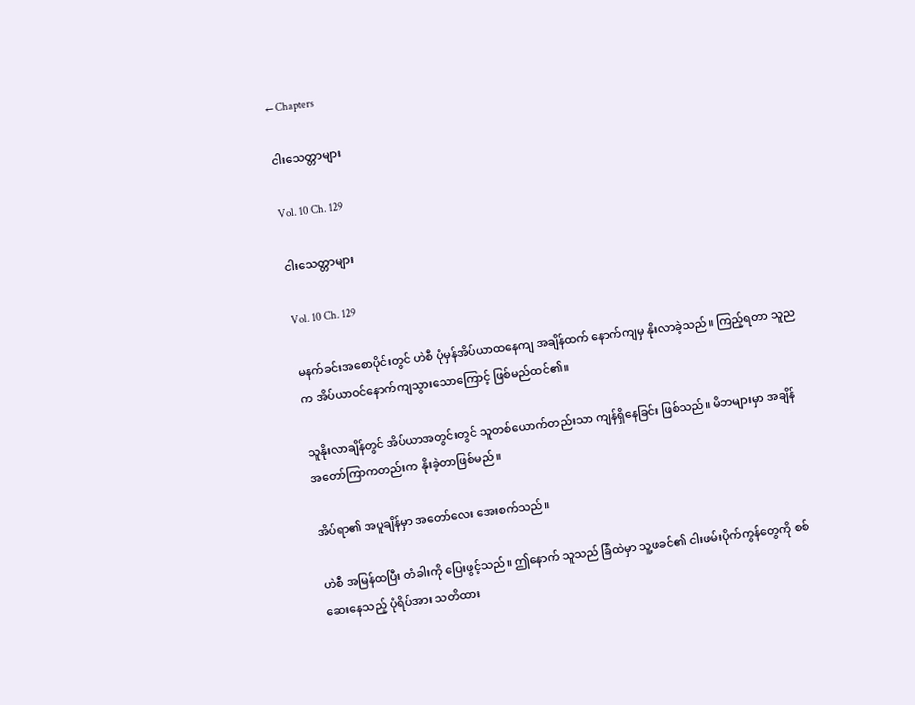← Chapters

ငါးသေတ္တာများ

Vol. 10 Ch. 129

ငါးသေတ္တာများ

Vol. 10 Ch. 129

မနက်ခင်းအစောပိုင်းတွင် ဟဲစီ ပုံမှန်အိပ်ယာထနေကျ အချိန်ထက် နောက်ကျမှ နိုးလာခဲ့သည်။ ကြည့်ရတာ သူညက အိပ်ယာဝင်နောက်ကျသွားသောကြောင့် ဖြစ်မည်ထင်၏။

သူနိုးလာချိန်တွင် အိပ်ယာအတွင်းတွင် သူတစ်ယောက်တည်းသာ ကျန်ရှိနေခြင်း ဖြစ်သည်။ မိဘများမှာ အချိန်အတော်ကြာကတည်းက နိုးခဲ့တာဖြစ်မည်။

အိပ်ရာ၏ အပူချိန်မှာ အတော်လေး အေးစက်သည်။

ဟဲစီ အမြန်ထပြီး တံခါးကို ပြေးဖွင့်သည်။ ဤနောက် သူသည် ခြံထဲမှာ သူ့ဖခင်၏ ငါးဖမ်းပိုက်ကွန်တွေကို စစ်ဆေးနေသည့် ပုံရိပ်အား သတိထား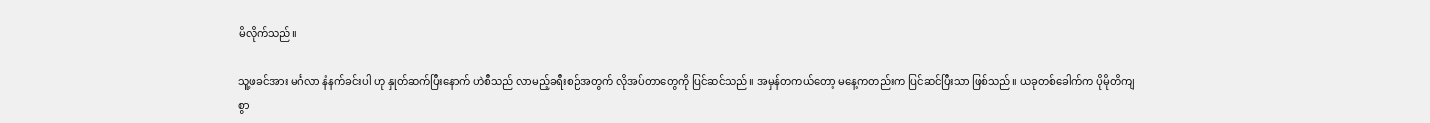မိလိုက်သည်။

သူ့ဖခင်အား မင်္ဂလာ နံနက်ခင်းပါ ဟု နှုတ်ဆက်ပြီးနောက် ဟဲစီသည် လာမည့်ခရီးစဉ်အတွက် လိုအပ်တာတွေကို ပြင်ဆင်သည်။ အမှန်တကယ်တော့ မနေ့ကတည်းက ပြင်ဆင်ပြီးသာ ဖြစ်သည်။ ယခုတစ်ခေါက်က ပိုမိုတိကျစွာ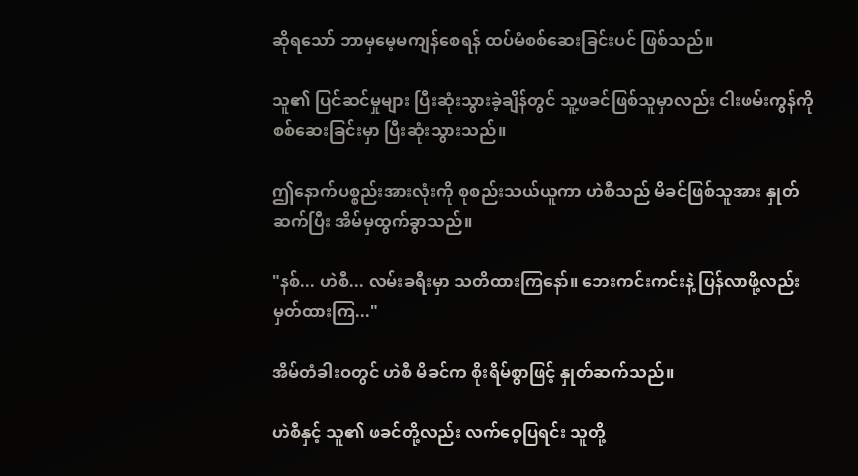ဆိုရသော် ဘာမှမေ့မကျန်စေရန် ထပ်မံစစ်ဆေးခြင်းပင် ဖြစ်သည်။

သူ၏ ပြင်ဆင်မှုများ ပြီးဆုံးသွားခဲ့ချိန်တွင် သူ့ဖခင်ဖြစ်သူမှာလည်း ငါးဖမ်းကွန်ကို စစ်ဆေးခြင်းမှာ ပြီးဆုံးသွားသည်။

ဤနောက်ပစ္စည်းအားလုံးကို စုစည်းသယ်ယူကာ ဟဲစီသည် မိခင်ဖြစ်သူအား နှုတ်ဆက်ပြီး အိမ်မှထွက်ခွာသည်။

"နစ်... ဟဲစီ... လမ်းခရီးမှာ သတိထားကြနော်။ ဘေးကင်းကင်းနဲ့ ပြန်လာဖို့လည်း မှတ်ထားကြ..."

အိမ်တံခါးဝတွင် ဟဲစီ မိခင်က စိုးရိမ်စွာဖြင့် နှုတ်ဆက်သည်။

ဟဲစီနှင့် သူ၏ ဖခင်တို့လည်း လက်ဝေ့ပြရင်း သူတို့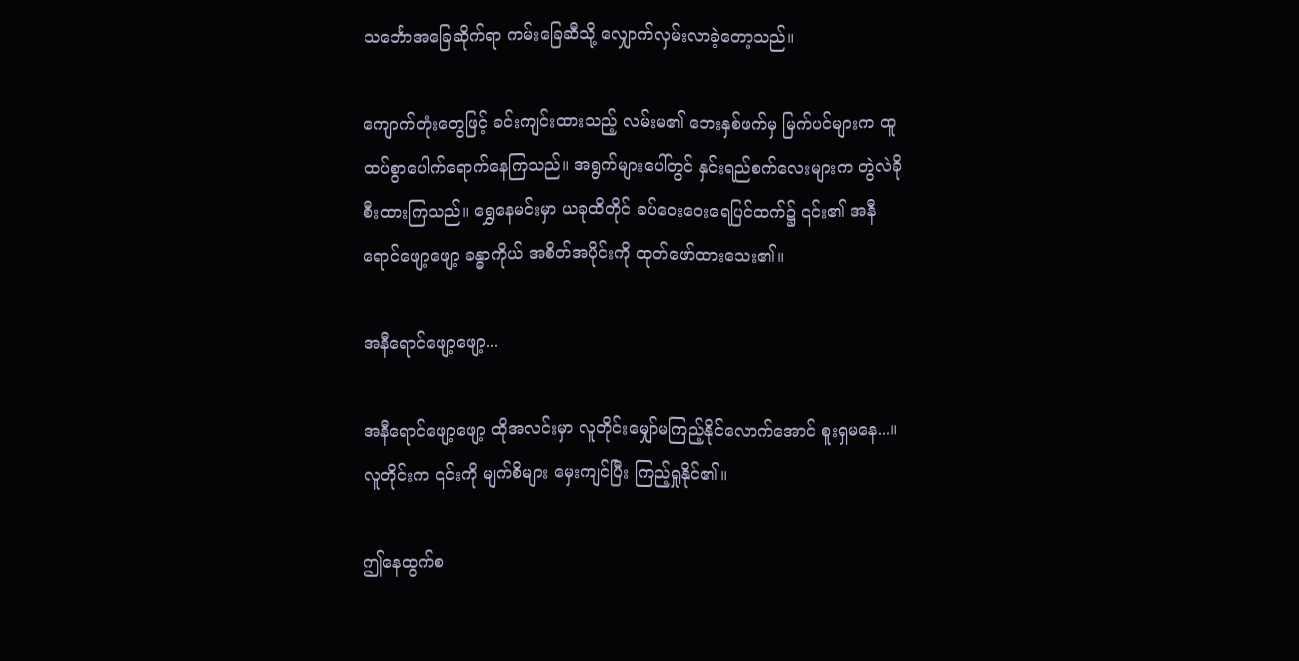သင်္ဘောအခြေဆိုက်ရာ ကမ်းခြေဆီသို့ လျှောက်လှမ်းလာခဲ့တော့သည်။

ကျောက်တုံးတွေဖြင့် ခင်းကျင်းထားသည့် လမ်းမ၏ ဘေးနှစ်ဖက်မှ မြက်ပင်များက ထူထပ်စွာပေါက်ရောက်နေကြသည်။ အရွက်များပေါ်တွင် နှင်းရည်စက်လေးများက တွဲလဲခိုစီးထားကြသည်။ ရွှေနေမင်းမှာ ယခုထိတိုင် ခပ်ဝေးဝေးရေပြင်ထက်၌ ၎င်း၏ အနီရောင်ဖျော့ဖျော့ ခန္ဓာကိုယ် အစိတ်အပိုင်းကို ထုတ်ဖော်ထားသေး၏။

အနီရောင်ဖျော့ဖျော့...

အနီရောင်ဖျော့ဖျော့ ထိုအလင်းမှာ လူတိုင်းမျှော်မကြည့်နိုင်လောက်အောင် စူးရှမနေ...။ လူတိုင်းက ၎င်းကို မျက်စိများ မှေးကျင်ပြီး ကြည့်ရှုနိုင်၏။

ဤနေထွက်စ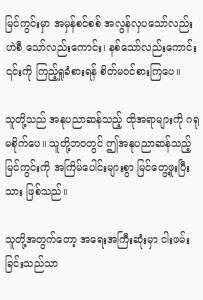မြင်ကွင်းမှာ အမှန်စင်စစ် အလွန်လှပသော်လည်း ဟဲစီ သော်လည်းကောင်း၊ နစ်သော်လည်းကောင်း ၎င်းကို ကြည့်ရှုခံစားရန် စိတ်မဝင်စားကြပေ။

သူတို့သည် အနုပညာဆန်သည့် ထိုအရာများကို ဂရုမစိုက်ပေ။ သူတို့ဘဝတွင် ဤအနုပညာဆန်သည့် မြင်ကွင်းကို အကြိမ်ပေါင်းများစွာ မြင်တွေ့ဖူးပြီးသား ဖြစ်သည်။

သူတို့အတွက်တော့ အရေးအကြီးဆုံးမှာ ငါးဖမ်းခြင်းသည်သာ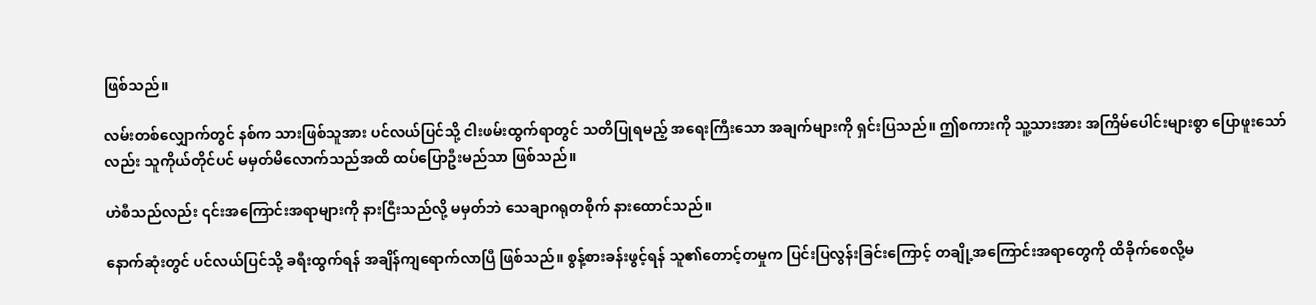ဖြစ်သည်။

လမ်းတစ်လျှောက်တွင် နစ်က သားဖြစ်သူအား ပင်လယ်ပြင်သို့ ငါးဖမ်းထွက်ရာတွင် သတိပြုရမည့် အရေးကြီးသော အချက်များကို ရှင်းပြသည်။ ဤစကားကို သူ့သားအား အကြိမ်ပေါင်းများစွာ ပြောဖူးသော်လည်း သူကိုယ်တိုင်ပင် မမှတ်မိလောက်သည်အထိ ထပ်ပြောဦးမည်သာ ဖြစ်သည်။

ဟဲစီသည်လည်း ၎င်းအကြောင်းအရာများကို နားငြီးသည်လို့ မမှတ်ဘဲ သေချာဂရုတစိုက် နားထောင်သည်။

နောက်ဆုံးတွင် ပင်လယ်ပြင်သို့ ခရီးထွက်ရန် အချိန်ကျရောက်လာပြီ ဖြစ်သည်။ စွန့်စားခန်းဖွင့်ရန် သူ၏တောင့်တမှုက ပြင်းပြလွန်းခြင်းကြောင့် တချို့အကြောင်းအရာတွေကို ထိခိုက်စေလို့မ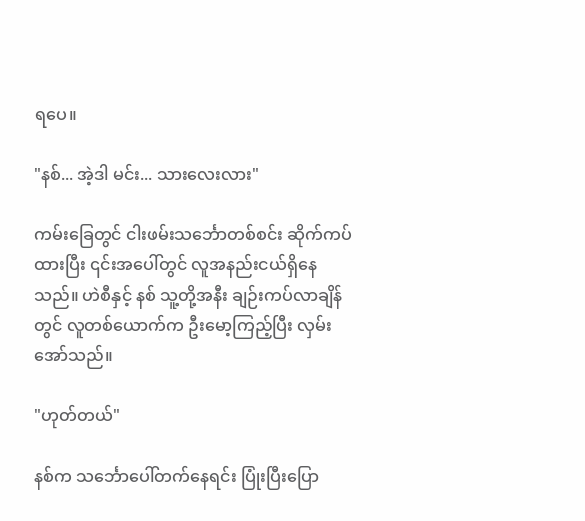ရပေ။

"နစ်... အဲ့ဒါ မင်း... သားလေးလား"

ကမ်းခြေတွင် ငါးဖမ်းသင်္ဘောတစ်စင်း ဆိုက်ကပ်ထားပြီး ၎င်းအပေါ်တွင် လူအနည်းငယ်ရှိနေသည်။ ဟဲစီနှင့် နစ် သူ့တို့အနီး ချဉ်းကပ်လာချိန်တွင် လူတစ်ယောက်က ဦးမော့ကြည့်ပြီး လှမ်းအော်သည်။

"ဟုတ်တယ်"

နစ်က သင်္ဘောပေါ်တက်နေရင်း ပြုံးပြီးပြော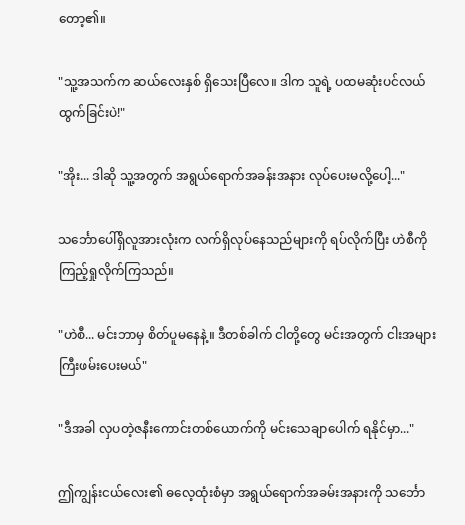တော့၏။

"သူ့အသက်က ဆယ်လေးနှစ် ရှိသေးပြီလေ။ ဒါက သူရဲ့ ပထမဆုံးပင်လယ်ထွက်ခြင်းပဲ!"

"အိုး... ဒါဆို သူ့အတွက် အရွယ်ရောက်အခန်းအနား လုပ်ပေးမလို့ပေါ့..."

သင်္ဘောပေါ်ရှိလူအားလုံးက လက်ရှိလုပ်နေသည်များကို ရပ်လိုက်ပြီး ဟဲစီကို ကြည့်ရှုလိုက်ကြသည်။

"ဟဲစီ... မင်းဘာမှ စိတ်ပူမနေနဲ့။ ဒီတစ်ခါက် ငါတို့တွေ မင်းအတွက် ငါးအများကြီးဖမ်းပေးမယ်"

"ဒီအခါ လှပတဲ့ဇနီးကောင်းတစ်ယောက်ကို မင်းသေချာပေါက် ရနိုင်မှာ..."

ဤကျွန်းငယ်လေး၏ ဓလေ့ထုံးစံမှာ အရွယ်ရောက်အခမ်းအနားကို သင်္ဘော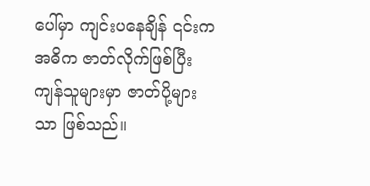ပေါ်မှာ ကျင်းပနေချိန် ၎င်းက အဓိက ဇာတ်လိုက်ဖြစ်ပြီး ကျန်သူများမှာ ဇာတ်ပို့များသာ ဖြစ်သည်။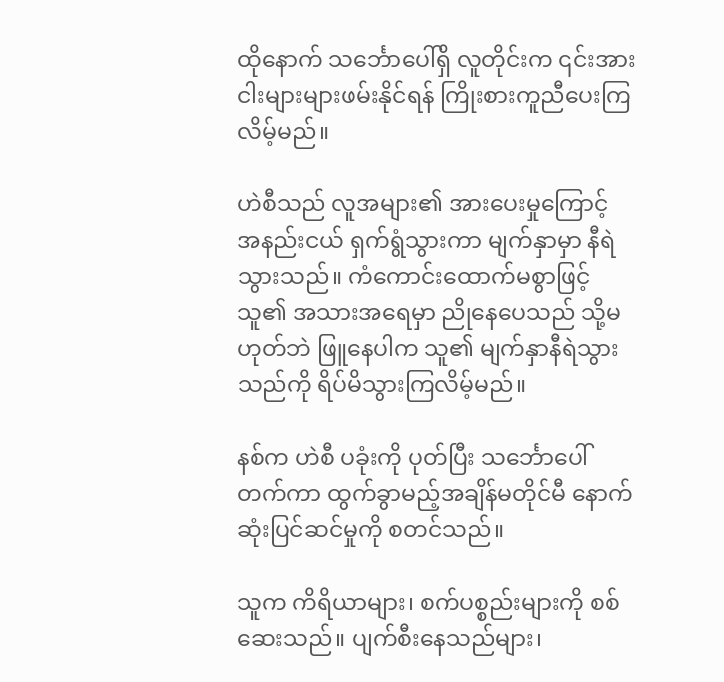ထိုနောက် သင်္ဘောပေါ်ရှိ လူတိုင်းက ၎င်းအား ငါးများများဖမ်းနိုင်ရန် ကြိုးစားကူညီပေးကြလိမ့်မည်။

ဟဲစီသည် လူအများ၏ အားပေးမှုကြောင့် အနည်းငယ် ရှက်ရွံသွားကာ မျက်နှာမှာ နီရဲသွားသည်။ ကံကောင်းထောက်မစွာဖြင့် သူ၏ အသားအရေမှာ ညိုနေပေသည် သို့မဟုတ်ဘဲ ဖြူနေပါက သူ၏ မျက်နှာနီရဲသွားသည်ကို ရိပ်မိသွားကြလိမ့်မည်။

နစ်က ဟဲစီ ပခုံးကို ပုတ်ပြီး သင်္ဘောပေါ်တက်ကာ ထွက်ခွာမည့်အချိန်မတိုင်မီ နောက်ဆုံးပြင်ဆင်မှုကို စတင်သည်။

သူက ကိရိယာများ၊ စက်ပစ္စည်းများကို စစ်ဆေးသည်။ ပျက်စီးနေသည်များ၊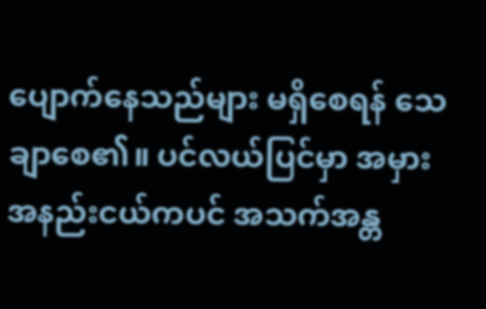ပျောက်နေသည်များ မရှိစေရန် သေချာစေ၏။ ပင်လယ်ပြင်မှာ အမှားအနည်းငယ်ကပင် အသက်အန္တ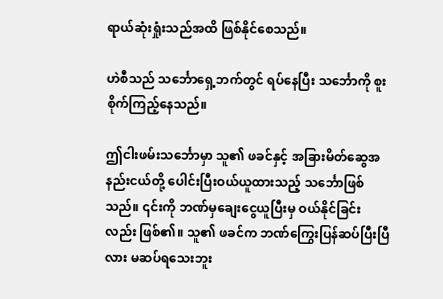ရာယ်ဆုံးရှုံးသည်အထိ ဖြစ်နိုင်စေသည်။

ဟဲစီသည် သင်္ဘောရှေ့ဘက်တွင် ရပ်နေပြီး သင်္ဘောကို စူးစိုက်ကြည့်နေသည်။

ဤငါးဖမ်းသင်္ဘောမှာ သူ၏ ဖခင်နှင့် အခြားမိတ်ဆွေအနည်းငယ်တို့ ပေါင်းပြီးဝယ်ယူထားသည့် သင်္ဘောဖြစ်သည်။ ၎င်းကို ဘဏ်မှချေးငွေယူပြီးမှ ဝယ်နိုင်ခြင်းလည်း ဖြစ်၏။ သူ၏ ဖခင်က ဘဏ်ကြွေးပြန်ဆပ်ပြီးပြီလား မဆပ်ရသေးဘူး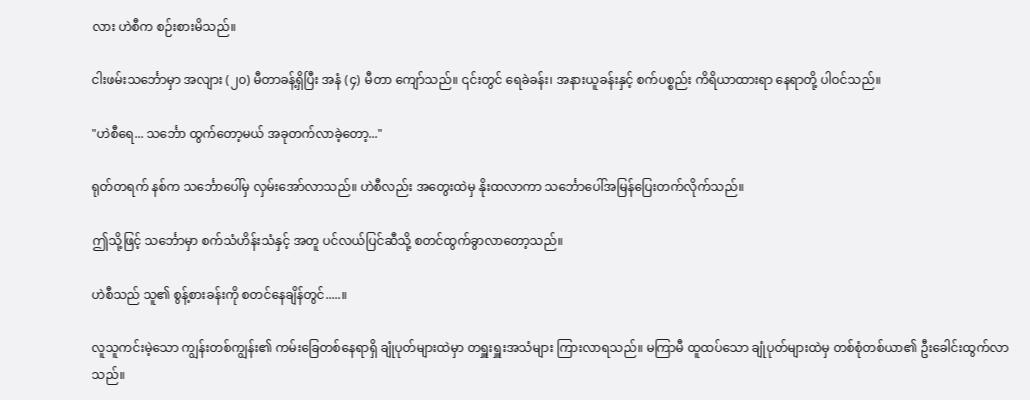လား ဟဲစီက စဉ်းစားမိသည်။

ငါးဖမ်းသင်္ဘောမှာ အလျား (၂၀) မီတာခန့်ရှိပြီး အနံ (၄) မီတာ ကျော်သည်။ ၎င်းတွင် ရေခဲခန်း၊ အနားယူခန်းနှင့် စက်ပစ္စည်း ကိရိယာထားရာ နေရာတို့ ပါဝင်သည်။

"ဟဲစီရေ... သင်္ဘော ထွက်တော့မယ် အခုတက်လာခဲ့တော့..."

ရုတ်တရက် နစ်က သင်္ဘောပေါ်မှ လှမ်းအော်လာသည်။ ဟဲစီလည်း အတွေးထဲမှ နိုးထလာကာ သင်္ဘောပေါ်အမြန်ပြေးတက်လိုက်သည်။

ဤသို့ဖြင့် သင်္ဘောမှာ စက်သံဟိန်းသံနှင့် အတူ ပင်လယ်ပြင်ဆီသို့ စတင်ထွက်ခွာလာတော့သည်။

ဟဲစီသည် သူ၏ စွန့်စားခန်းကို စတင်နေချိန်တွင်.....။

လူသူကင်းမဲ့သော ကျွန်းတစ်ကျွန်း၏ ကမ်းခြေတစ်နေရာရှိ ချုံပုတ်များထဲမှာ တရှူးရှူးအသံများ ကြားလာရသည်။ မကြာမီ ထူထပ်သော ချုံပုတ်များထဲမှ တစ်စုံတစ်ယာ၏ ဦးခေါင်းထွက်လာသည်။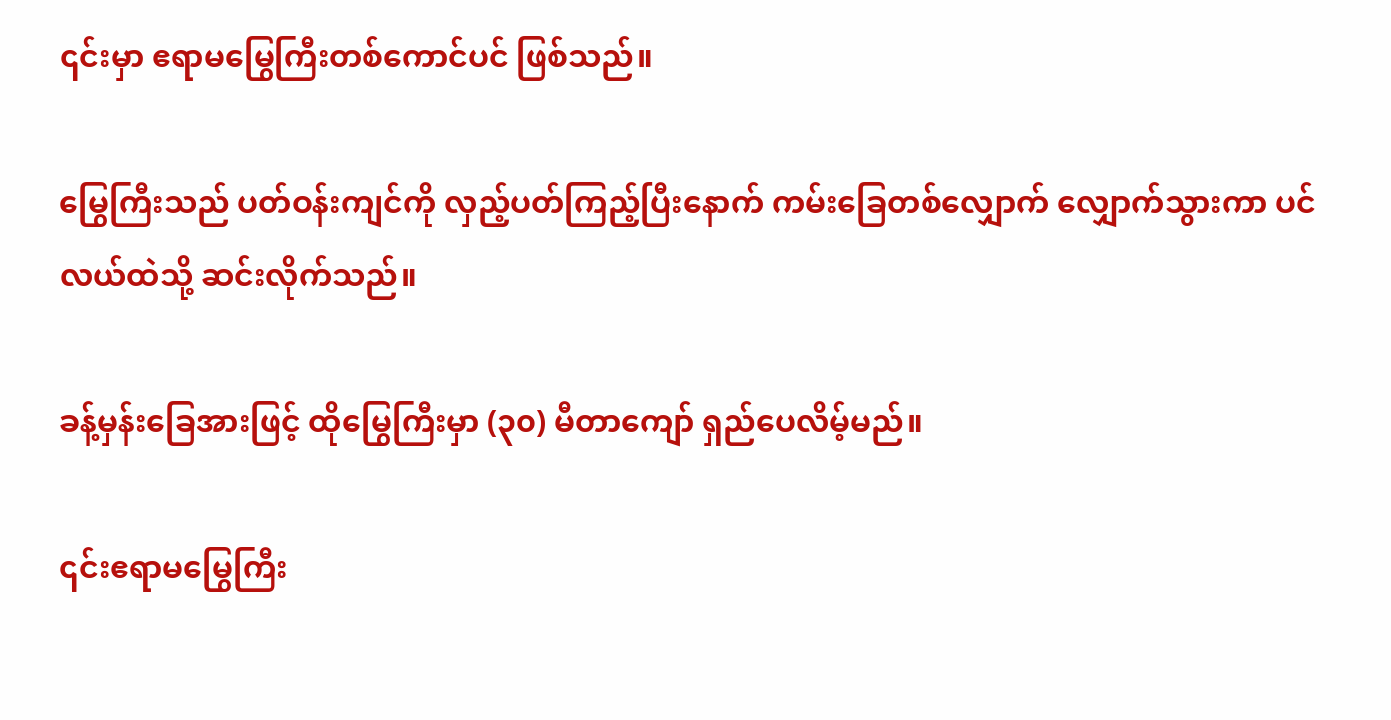၎င်းမှာ ဧရာမမြွေကြီးတစ်ကောင်ပင် ဖြစ်သည်။

မြွေကြီးသည် ပတ်ဝန်းကျင်ကို လှည့်ပတ်ကြည့်ပြီးနောက် ကမ်းခြေတစ်လျှောက် လျှောက်သွားကာ ပင်လယ်ထဲသို့ ဆင်းလိုက်သည်။

ခန့်မှန်းခြေအားဖြင့် ထိုမြွေကြီးမှာ (၃၀) မီတာကျော် ရှည်ပေလိမ့်မည်။

၎င်းဧရာမမြွေကြီး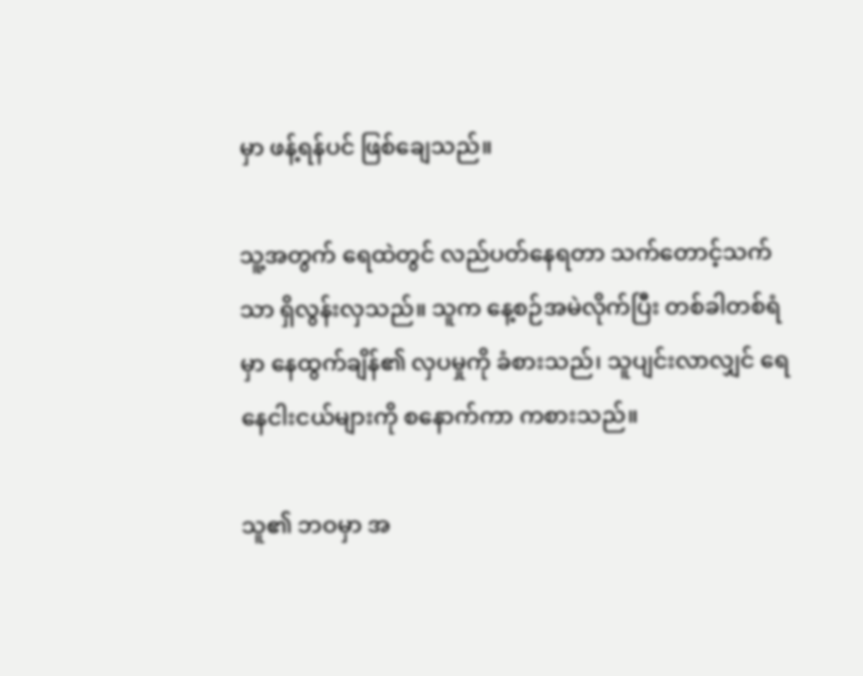မှာ ဖန့်ရန်ပင် ဖြစ်ချေသည်။

သူ့အတွက် ရေထဲတွင် လည်ပတ်နေရတာ သက်တောင့်သက်သာ ရှိလွန်းလှသည်။ သူက နေ့စဉ်အမဲလိုက်ပြီး တစ်ခါတစ်ရံမှာ နေထွက်ချိန်၏ လှပမှုကို ခံစားသည်၊ သူပျင်းလာလျှင် ရေနေငါးငယ်များကို စနောက်ကာ ကစားသည်။

သူ၏ ဘဝမှာ အ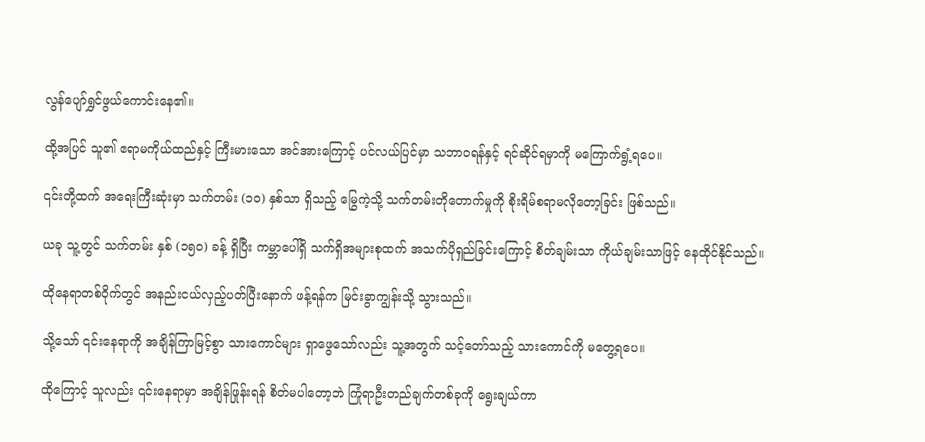လွန်ပျော်ရွှင်ဖွယ်ကောင်းနေ၏။

ထို့အပြင် သူ၏ ဧရာမကိုယ်ထည်နှင့် ကြီးမားသော အင်အားကြောင့် ပင်လယ်ပြင်မှာ သဘာဝရန်နှင့် ရင်ဆိုင်ရမှာကို မကြောက်ရွံ့ရပေ။

၎င်းတို့ထက် အရေးကြီးဆုံးမှာ သက်တမ်း (၁၀) နှစ်သာ ရှိသည့် မြွေကဲ့သို့ သက်တမ်းတိုတောက်မှုကို စိုးရိမ်စရာမလိုတော့ခြင်း ဖြစ်သည်။

ယခု သူ့တွင် သက်တမ်း နှစ် (၁၅၀) ခန့် ရှိပြီး ကမ္ဘာပေါ်ရှိ သက်ရှိအများစုထက် အသက်ပိုရှည်ခြင်းကြောင့် စိတ်ချမ်းသာ ကိုယ်ချမ်းသာဖြင့် နေထိုင်နိုင်သည်။

ထိုနေရာတစ်ဝိုက်တွင် အနည်းငယ်လှည့်ပတ်ပြီးနောက် ဖန့်ရန်က မြင်းခွာကျွန်းသို့ သွားသည်။

သို့သော် ၎င်းနေရာကို အချိန်ကြာမြင့်စွာ သားကောင်များ ရှာဖွေသော်လည်း သူ့အတွက် သင့်တော်သည့် သားကောင်ကို မတွေ့ရပေ။

ထိုကြောင့် သူလည်း ၎င်းနေရာမှာ အချိန်ဖြုန်းရန် စိတ်မပါတော့ဘဲ ကြုံရာဦးတည်ချက်တစ်ခုကို ရွေးချယ်ကာ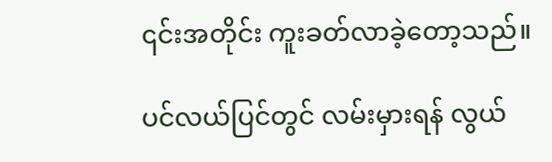၎င်းအတိုင်း ကူးခတ်လာခဲ့တော့သည်။

ပင်လယ်ပြင်တွင် လမ်းမှားရန် လွယ်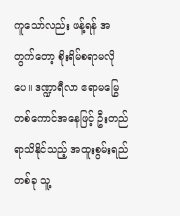ကူသော်လည်း ဖန့်ရန် အတွက်တော့ စိုးရိမ်စရာမလိုပေ။ ဒဏ္ဍာရီလာ ဧရာမမြွေတစ်ကောင်အနေဖြင့် ဦးတည်ရာသိနိုင်သည့် အထူးစွမ်းရည်တစ်ခု သူ့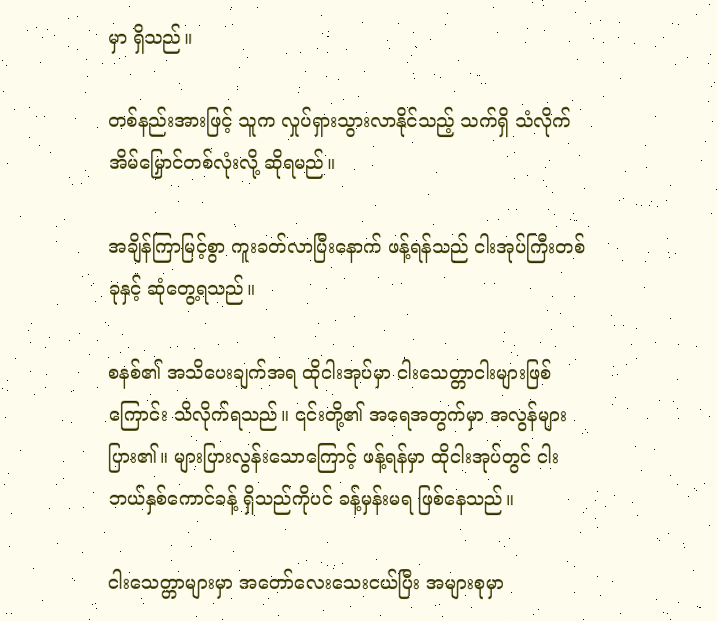မှာ ရှိသည်။

တစ်နည်းအားဖြင့် သူက လှုပ်ရှားသွားလာနိုင်သည့် သက်ရှိ သံလိုက်အိမ်မြှောင်တစ်လုံးလို့ ဆိုရမည်။

အချိန်ကြာမြင့်စွာ ကူးခတ်လာပြီးနောက် ဖန့်ရန်သည် ငါးအုပ်ကြီးတစ်ခုနှင့် ဆုံတွေ့ရသည်။

စနစ်၏ အသိပေးချက်အရ ထိုငါးအုပ်မှာ ငါးသေတ္တာငါးများဖြစ်ကြောင်း သိလိုက်ရသည်။ ၎င်းတို့၏ အရေအတွက်မှာ အလွန်များပြား၏။ များပြားလွန်းသောကြောင့် ဖန့်ရန်မှာ ထိုငါးအုပ်တွင် ငါးဘယ်နှစ်ကောင်ခန့် ရှိသည်ကိုပင် ခန့်မှန်းမရ ဖြစ်နေသည်။

ငါးသေတ္တာများမှာ အတော်လေးသေးငယ်ပြီး အများစုမှာ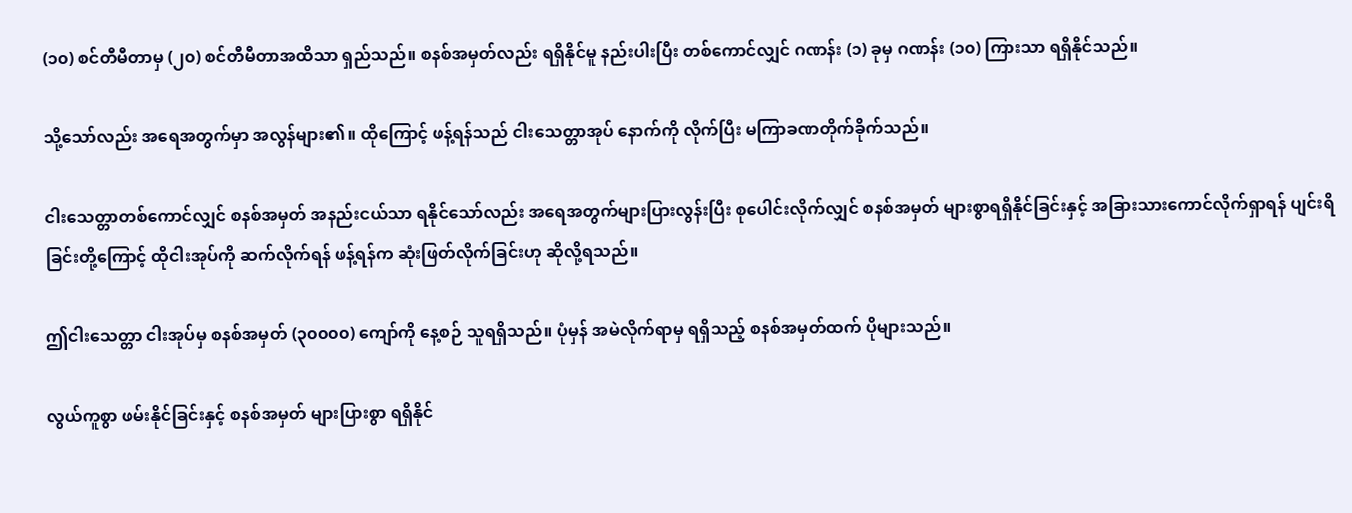(၁၀) စင်တီမီတာမှ (၂၀) စင်တီမီတာအထိသာ ရှည်သည်။ စနစ်အမှတ်လည်း ရရှိနိုင်မူ နည်းပါးပြီး တစ်ကောင်လျှင် ဂဏန်း (၁) ခုမှ ဂဏန်း (၁၀) ကြားသာ ရရှိနိုင်သည်။

သို့သော်လည်း အရေအတွက်မှာ အလွန်များ၏။ ထိုကြောင့် ဖန့်ရန်သည် ငါးသေတ္တာအုပ် နောက်ကို လိုက်ပြီး မကြာခဏတိုက်ခိုက်သည်။

ငါးသေတ္တာတစ်ကောင်လျှင် စနစ်အမှတ် အနည်းငယ်သာ ရနိုင်သော်လည်း အရေအတွက်များပြားလွန်းပြီး စုပေါင်းလိုက်လျှင် စနစ်အမှတ် များစွာရရှိနိုင်ခြင်းနှင့် အခြားသားကောင်လိုက်ရှာရန် ပျင်းရိခြင်းတို့ကြောင့် ထိုငါးအုပ်ကို ဆက်လိုက်ရန် ဖန့်ရန်က ဆုံးဖြတ်လိုက်ခြင်းဟု ဆိုလို့ရသည်။

ဤငါးသေတ္တာ ငါးအုပ်မှ စနစ်အမှတ် (၃၀၀၀၀) ကျော်ကို နေ့စဉ် သူရရှိသည်။ ပုံမှန် အမဲလိုက်ရာမှ ရရှိသည့် စနစ်အမှတ်ထက် ပိုများသည်။

လွယ်ကူစွာ ဖမ်းနိုင်ခြင်းနှင့် စနစ်အမှတ် များပြားစွာ ရရှိနိုင်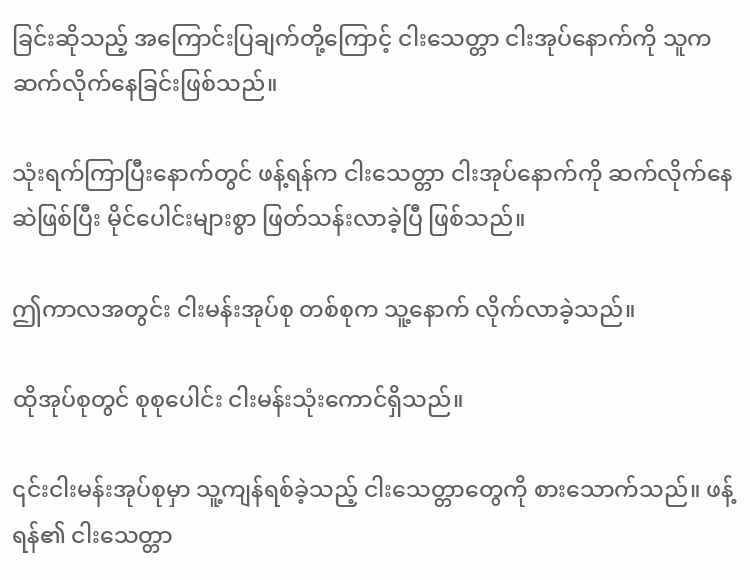ခြင်းဆိုသည့် အကြောင်းပြချက်တို့ကြောင့် ငါးသေတ္တာ ငါးအုပ်နောက်ကို သူက ဆက်လိုက်နေခြင်းဖြစ်သည်။

သုံးရက်ကြာပြီးနောက်တွင် ဖန့်ရန်က ငါးသေတ္တာ ငါးအုပ်နောက်ကို ဆက်လိုက်နေဆဲဖြစ်ပြီး မိုင်ပေါင်းများစွာ ဖြတ်သန်းလာခဲ့ပြီ ဖြစ်သည်။

ဤကာလအတွင်း ငါးမန်းအုပ်စု တစ်စုက သူ့နောက် လိုက်လာခဲ့သည်။

ထိုအုပ်စုတွင် စုစုပေါင်း ငါးမန်းသုံးကောင်ရှိသည်။

၎င်းငါးမန်းအုပ်စုမှာ သူ့ကျန်ရစ်ခဲ့သည့် ငါးသေတ္တာတွေကို စားသောက်သည်။ ဖန့်ရန်၏ ငါးသေတ္တာ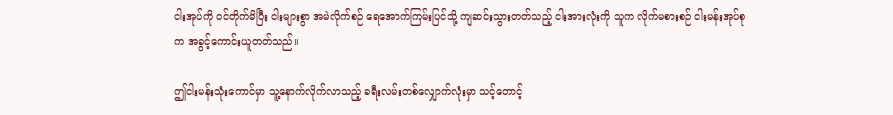ငါးအုပ်ကို ဝင်တိုက်မိပြီး ငါးများစွာ အမဲလိုက်စဉ် ရေအောက်ကြမ်းပြင်သို့ ကျဆင်းသွားတတ်သည့် ငါးအားလုံးကို သူက လိုက်မစားစဉ် ငါးမန်းအုပ်စုက အခွင့်ကောင်းယူတတ်သည်။

ဤငါးမန်းသုံးကောင်မှာ သူ့နောက်လိုက်လာသည့် ခရီးလမ်းတစ်လျှောက်လုံးမှာ သင့်တောင့်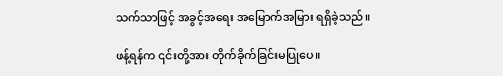သက်သာဖြင့် အခွင့်အရေး အမြောက်အမြား ရရှိခဲ့သည်။

ဖန့်ရန်က ၎င်းတို့အား တိုက်ခိုက်ခြင်းမပြုပေ။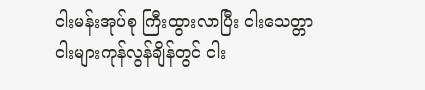ငါးမန်းအုပ်စု ကြီးထွားလာပြီး ငါးသေတ္တာ ငါးများကုန်လွန်ချိန်တွင် ငါး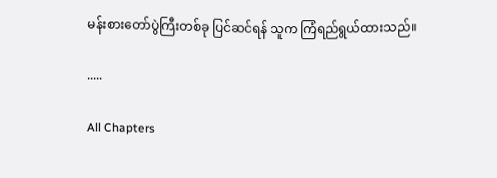မန်းစားတော်ပွဲကြီးတစ်ခု ပြင်ဆင်ရန် သူက ကြံရည်ရွယ်ထားသည်။

.....

All Chapters